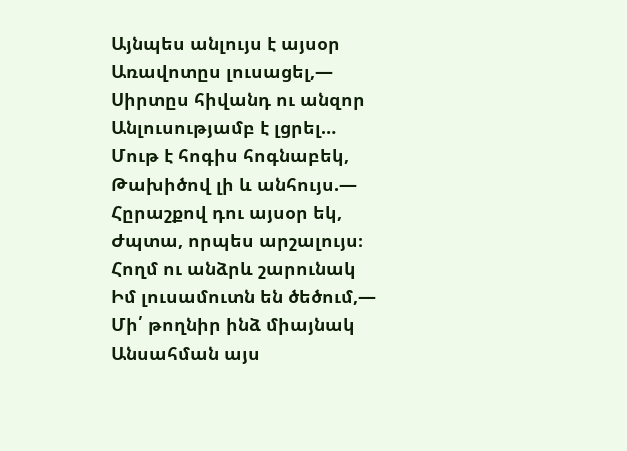Այնպես անլույս է այսօր
Առավոտըս լուսացել,—
Սիրտըս հիվանդ ու անզոր
Անլուսությամբ է լցրել…
Մութ է հոգիս հոգնաբեկ,
Թախիծով լի և անհույս.—
Հըրաշքով դու այսօր եկ,
Ժպտա, որպես արշալույս։
Հողմ ու անձրև շարունակ
Իմ լուսամուտն են ծեծում,—
Մի՛ թողնիր ինձ միայնակ
Անսահման այս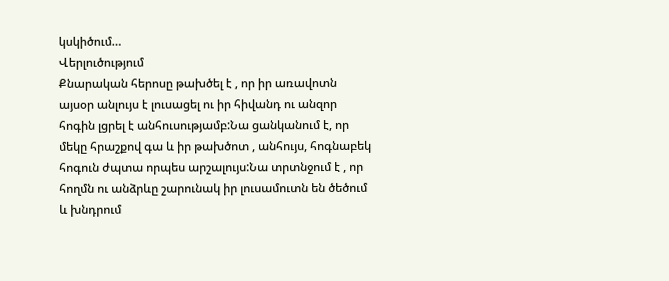կսկիծում…
Վերլուծությում
Քնարական հերոսը թախծել է , որ իր առավոտն այսօր անլույս է լուսացել ու իր հիվանդ ու անզոր հոգին լցրել է անհուսությամբ:Նա ցանկանում է, որ մեկը հրաշքով գա և իր թախծոտ , անհույս, հոգնաբեկ հոգուն ժպտա որպես արշալույս:Նա տրտնջում է , որ հողմն ու անձրևը շարունակ իր լուսամուտն են ծեծում և խնդրում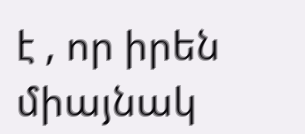է , որ իրեն միայնակ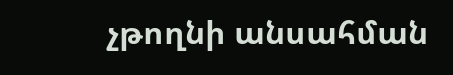չթողնի անսահման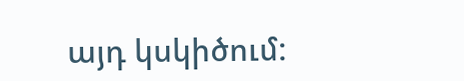այդ կսկիծում: